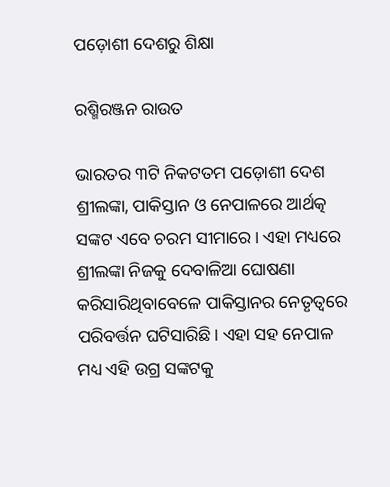ପଡ଼ୋଶୀ ଦେଶରୁ ଶିକ୍ଷା

ରଶ୍ମିରଞ୍ଜନ ରାଉତ

ଭାରତର ୩ଟି ନିକଟତମ ପଡ଼ୋଶୀ ଦେଶ ଶ୍ରୀଲଙ୍କା, ପାକିସ୍ତାନ ଓ ନେପାଳରେ ଆର୍ଥତ୍କ ସଙ୍କଟ ଏବେ ଚରମ ସୀମାରେ। ଏହା ମଧ୍ୟରେ ଶ୍ରୀଲଙ୍କା ନିଜକୁ ଦେବାଳିଆ ଘୋଷଣା କରିସାରିଥିବାବେଳେ ପାକିସ୍ତାନର ନେତୃତ୍ୱରେ ପରିବର୍ତ୍ତନ ଘଟିସାରିଛି। ଏହା ସହ ନେପାଳ ମଧ୍ୟ ଏହି ଉଗ୍ର ସଙ୍କଟକୁ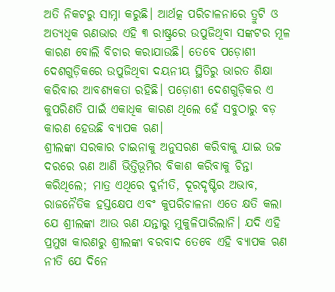ଅତି ନିକଟରୁ ସାମ୍ନା କରୁଛି। ଆର୍ଥତ୍କ ପରିଚାଳନାରେ ତ୍ରୁଟି ଓ ଅତ୍ୟଧିକ ଋଣଭାର ଏହି ୩ ରାଷ୍ଟ୍ରରେ ଉପୁଜିଥିବା ସଙ୍କଟର ମୂଳ କାରଣ ବୋଲି ବିଚାର କରାଯାଉଛି। ତେବେ ପଡ଼ୋଶୀ ଦେଶଗୁଡ଼ିକରେ ଉପୁଜିଥିବା ଦୟନୀୟ ସ୍ଥିତିରୁ ଭାରତ ଶିକ୍ଷା କରିବାର ଆବଶ୍ୟକତା ରହିଛି। ପଡ଼ୋଶୀ ଦେଶଗୁଡ଼ିକର ଏ କୁପରିଣତି ପାଇଁ ଏକାଧିକ କାରଣ ଥିଲେ ହେଁ ସବୁଠାରୁ ବଡ଼ କାରଣ ହେଉଛି ବ୍ୟାପକ ଋଣ।
ଶ୍ରୀଲଙ୍କା ସରକାର ଚାଇନାକୁ ଅନୁସରଣ କରିବାକୁ ଯାଇ ଉଚ୍ଚ ଦରରେ ଋଣ ଆଣି ଭିତ୍ତିଭୂମିର ବିକାଶ କରିବାକୁ ଚିନ୍ତା କରିଥିଲେ; ମାତ୍ର ଏଥିରେ ଦୁର୍ନୀତି, ଦୂରଦୃଷ୍ଟିର ଅଭାବ, ରାଜନୈତିକ ହସ୍ତକ୍ଷେପ ଏବଂ କୁପରିଚାଳନା ଏତେ କ୍ଷତି କଲା ଯେ ଶ୍ରୀଲଙ୍କା ଆଉ ଋଣ ଯନ୍ତାରୁ ମୁକୁଳିପାରିଲାନି। ଯଦି ଏହି ପ୍ରମୁଖ କାରଣରୁ ଶ୍ରୀଲଙ୍କା ବରବାଦ ତେବେ ଏହି ବ୍ୟାପକ ଋଣ ନୀତି ଯେ ଦିନେ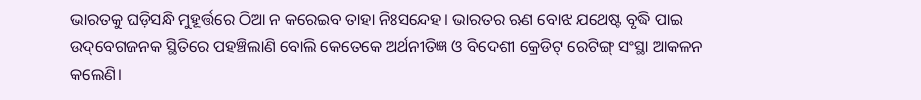ଭାରତକୁ ଘଡ଼ିସନ୍ଧି ମୁହୂର୍ତ୍ତରେ ଠିଆ ନ କରେଇବ ତାହା ନିଃସନ୍ଦେହ। ଭାରତର ଋଣ ବୋଝ ଯଥେଷ୍ଟ ବୃଦ୍ଧି ପାଇ ଉଦ୍‌ବେଗଜନକ ସ୍ଥିତିରେ ପହଞ୍ଚିଲାଣି ବୋଲି କେତେକେ ଅର୍ଥନୀତିଜ୍ଞ ଓ ବିଦେଶୀ କ୍ରେଡିଟ୍‌ ରେଟିଙ୍ଗ୍‌ ସଂସ୍ଥା ଆକଳନ କଲେଣି।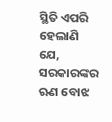ସ୍ଥିତି ଏପରି ହେଲାଣି ଯେ, ସରକାରଙ୍କର ଋଣ ବୋଝ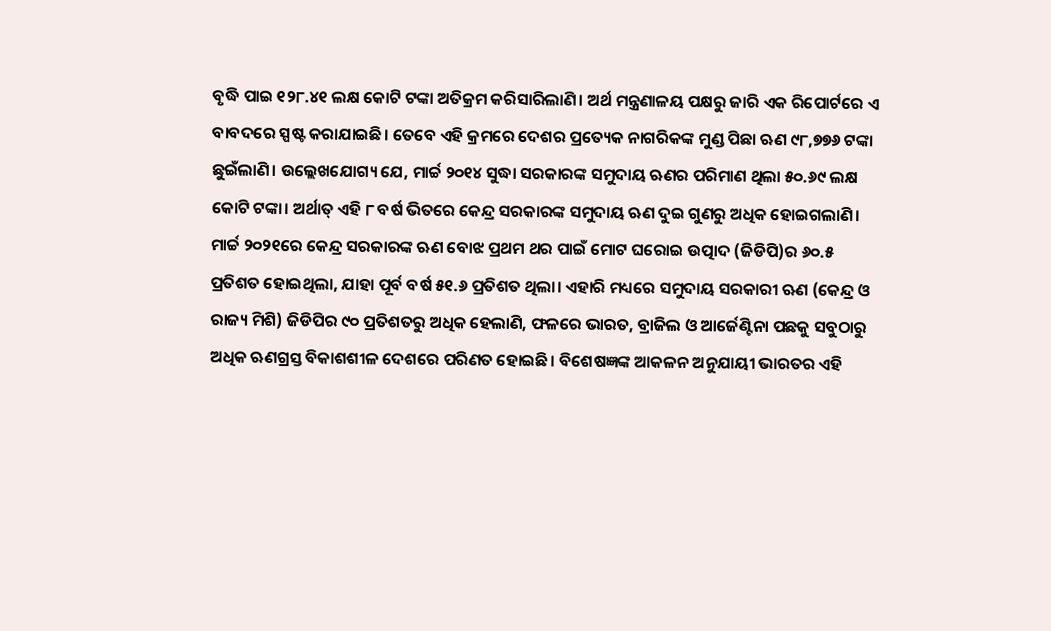ବୃଦ୍ଧି ପାଇ ୧୨୮.୪୧ ଲକ୍ଷ କୋଟି ଟଙ୍କା ଅତିକ୍ରମ କରିସାରିଲାଣି। ଅର୍ଥ ମନ୍ତ୍ରଣାଳୟ ପକ୍ଷରୁ ଜାରି ଏକ ରିପୋର୍ଟରେ ଏ ବାବଦରେ ସ୍ପଷ୍ଟ କରାଯାଇଛି। ତେବେ ଏହି କ୍ରମରେ ଦେଶର ପ୍ରତ୍ୟେକ ନାଗରିକଙ୍କ ମୁଣ୍ଡ ପିଛା ଋଣ ୯୮,୭୭୬ ଟଙ୍କା ଛୁଇଁଲାଣି। ଉଲ୍ଲେଖଯୋଗ୍ୟ ଯେ, ମାର୍ଚ୍ଚ ୨୦୧୪ ସୁଦ୍ଧା ସରକାରଙ୍କ ସମୁଦାୟ ଋଣର ପରିମାଣ ଥିଲା ୫୦.୬୯ ଲକ୍ଷ କୋଟି ଟଙ୍କା। ଅର୍ଥାତ୍‌ ଏହି ୮ ବର୍ଷ ଭିତରେ କେନ୍ଦ୍ର ସରକାରଙ୍କ ସମୁଦାୟ ଋଣ ଦୁଇ ଗୁଣରୁ ଅଧିକ ହୋଇଗଲାଣି।
ମାର୍ଚ୍ଚ ୨୦୨୧ରେ କେନ୍ଦ୍ର ସରକାରଙ୍କ ଋଣ ବୋଝ ପ୍ରଥମ ଥର ପାଇଁ ମୋଟ ଘରୋଇ ଉତ୍ପାଦ (ଜିଡିପି)ର ୬୦.୫ ପ୍ରତିଶତ ହୋଇଥିଲା, ଯାହା ପୂର୍ବ ବର୍ଷ ୫୧.୬ ପ୍ରତିଶତ ଥିଲା। ଏହାରି ମଧ୍ୟରେ ସମୁଦାୟ ସରକାରୀ ଋଣ (କେନ୍ଦ୍ର ଓ ରାଜ୍ୟ ମିଶି) ଜିଡିପିର ୯୦ ପ୍ରତିଶତରୁ ଅଧିକ ହେଲାଣି, ଫଳରେ ଭାରତ, ବ୍ରାଜିଲ ଓ ଆର୍ଜେଣ୍ଟିନା ପଛକୁ ସବୁଠାରୁ ଅଧିକ ଋଣଗ୍ରସ୍ତ ବିକାଶଶୀଳ ଦେଶରେ ପରିଣତ ହୋଇଛି। ବିଶେଷଜ୍ଞଙ୍କ ଆକଳନ ଅନୁଯାୟୀ ଭାରତର ଏହି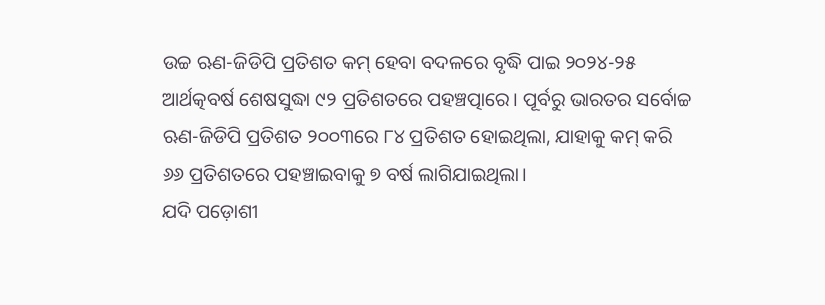ଉଚ୍ଚ ଋଣ-ଜିଡିପି ପ୍ରତିଶତ କମ୍‌ ହେବା ବଦଳରେ ବୃଦ୍ଧି ପାଇ ୨୦୨୪-୨୫ ଆର୍ଥତ୍କବର୍ଷ ଶେଷସୁଦ୍ଧା ୯୨ ପ୍ରତିଶତରେ ପହଞ୍ଚତ୍ପାରେ। ପୂର୍ବରୁ ଭାରତର ସର୍ବୋଚ୍ଚ ଋଣ-ଜିଡିପି ପ୍ରତିଶତ ୨୦୦୩ରେ ୮୪ ପ୍ରତିଶତ ହୋଇଥିଲା, ଯାହାକୁ କମ୍‌ କରି ୬୬ ପ୍ରତିଶତରେ ପହଞ୍ଚାଇବାକୁ ୭ ବର୍ଷ ଲାଗିଯାଇଥିଲା।
ଯଦି ପଡ଼ୋଶୀ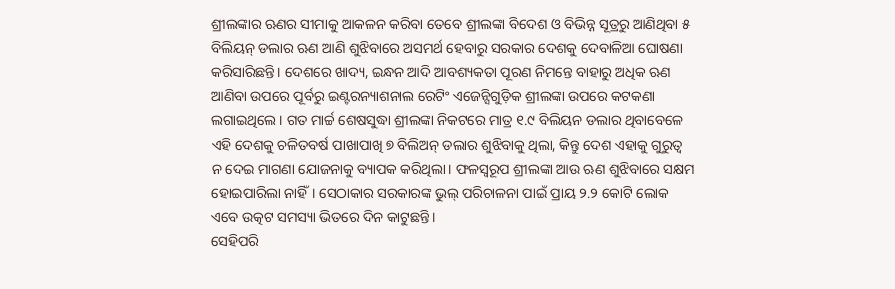ଶ୍ରୀଲଙ୍କାର ଋଣର ସୀମାକୁ ଆକଳନ କରିବା ତେବେ ଶ୍ରୀଲଙ୍କା ବିଦେଶ ଓ ବିଭିନ୍ନ ସୂତ୍ରରୁ ଆଣିଥିବା ୫ ବିଲିୟନ୍‌ ଡଲାର ଋଣ ଆଣି ଶୁଝିବାରେ ଅସମର୍ଥ ହେବାରୁ ସରକାର ଦେଶକୁ ଦେବାଳିଆ ଘୋଷଣା କରିସାରିଛନ୍ତି। ଦେଶରେ ଖାଦ୍ୟ, ଇନ୍ଧନ ଆଦି ଆବଶ୍ୟକତା ପୂରଣ ନିମନ୍ତେ ବାହାରୁ ଅଧିକ ଋଣ ଆଣିବା ଉପରେ ପୂର୍ବରୁ ଇଣ୍ଟରନ୍ୟାଶନାଲ ରେଟିଂ ଏଜେନ୍ସିଗୁଡ଼ିକ ଶ୍ରୀଲଙ୍କା ଉପରେ କଟକଣା ଲଗାଇଥିଲେ। ଗତ ମାର୍ଚ୍ଚ ଶେଷସୁଦ୍ଧା ଶ୍ରୀଲଙ୍କା ନିକଟରେ ମାତ୍ର ୧.୯ ବିଲିୟନ ଡଲାର ଥିବାବେଳେ ଏହି ଦେଶକୁ ଚଳିତବର୍ଷ ପାଖାପାଖି ୭ ବିଲିଅନ୍‌ ଡଲାର ଶୁଝିବାକୁ ଥିଲା, କିନ୍ତୁ ଦେଶ ଏହାକୁ ଗୁରୁତ୍ୱ ନ ଦେଇ ମାଗଣା ଯୋଜନାକୁ ବ୍ୟାପକ କରିଥିଲା। ଫଳସ୍ବରୂପ ଶ୍ରୀଲଙ୍କା ଆଉ ଋଣ ଶୁଝିବାରେ ସକ୍ଷମ ହୋଇପାରିଲା ନାହିଁ। ସେଠାକାର ସରକାରଙ୍କ ଭୁଲ୍‌ ପରିଚାଳନା ପାଇଁ ପ୍ରାୟ ୨.୨ କୋଟି ଲୋକ ଏବେ ଉତ୍କଟ ସମସ୍ୟା ଭିତରେ ଦିନ କାଟୁଛନ୍ତି।
ସେହିପରି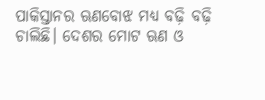ପାକିସ୍ତାନର ଋଣବୋଝ ମଧ୍ୟ ବଢ଼ି ବଢ଼ି ଚାଲିଛି। ଦେଶର ମୋଟ ଋଣ ଓ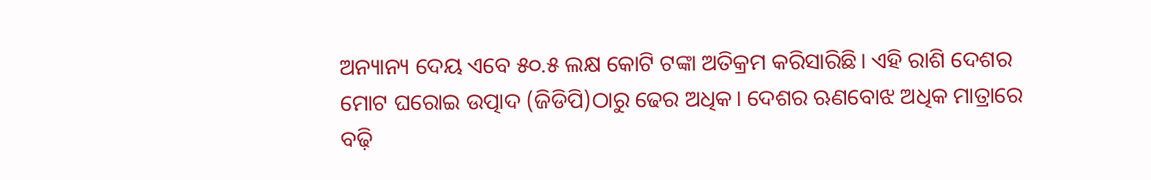ଅନ୍ୟାନ୍ୟ ଦେୟ ଏବେ ୫୦.୫ ଲକ୍ଷ କୋଟି ଟଙ୍କା ଅତିକ୍ରମ କରିସାରିଛି। ଏହି ରାଶି ଦେଶର ମୋଟ ଘରୋଇ ଉତ୍ପାଦ (ଜିଡିପି)ଠାରୁ ଢେର ଅଧିକ। ଦେଶର ଋଣବୋଝ ଅଧିକ ମାତ୍ରାରେ ବଢ଼ି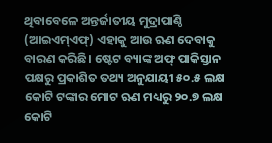ଥିବାବେଳେ ଅନ୍ତର୍ଜାତୀୟ ମୁଦ୍ରାପାଣ୍ଠି (ଆଇଏମ୍‌ଏଫ୍‌) ଏହାକୁ ଆଉ ଋଣ ଦେବାକୁ ବାରଣ କରିଛି। ଷ୍ଟେଟ ବ୍ୟାଙ୍କ ଅଫ୍‌ ପାକିସ୍ତାନ ପକ୍ଷରୁ ପ୍ରକାଶିତ ତଥ୍ୟ ଅନୁଯାୟୀ ୫୦.୫ ଲକ୍ଷ କୋଟି ଟଙ୍କାର ମୋଟ ଋଣ ମଧ୍ୟରୁ ୨୦.୭ ଲକ୍ଷ କୋଟି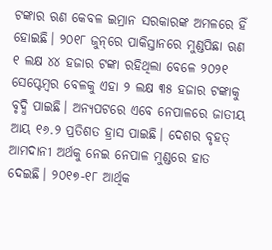ଟଙ୍କାର ଋଣ କେବଳ ଇମ୍ରାନ ସରକାରଙ୍କ ଅମଳରେ ହିଁ ହୋଇଛି। ୨୦୧୮ ଜୁନ୍‌ରେ ପାକିସ୍ତାନରେ ମୁଣ୍ଡପିଛା ଋଣ ୧ ଲକ୍ଷ ୪୪ ହଜାର ଟଙ୍କା ରହିଥିଲା ବେଳେ ୨୦୨୧ ସେପ୍ଟେମ୍ବର ବେଳକୁ ଏହା ୨ ଲକ୍ଷ ୩୫ ହଜାର ଟଙ୍କାକୁ ବୃଦ୍ଧି ପାଇଛି। ଅନ୍ୟପଟରେ ଏବେ ନେପାଳରେ ଜାତୀୟ ଆୟ ୧୬.୨ ପ୍ରତିଶତ ହ୍ରାସ ପାଇଛି। ଦେଶର ବୃହତ୍‌ ଆମଦାନୀ ଅର୍ଥକୁ ନେଇ ନେପାଳ ମୁଣ୍ଡରେ ହାତ ଦେଇଛି। ୨୦୧୭-୧୮ ଆର୍ଥିକ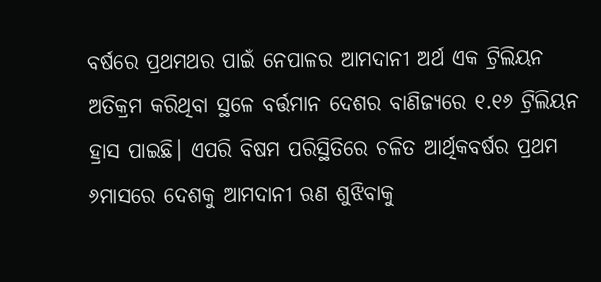ବର୍ଷରେ ପ୍ରଥମଥର ପାଇଁ ନେପାଳର ଆମଦାନୀ ଅର୍ଥ ଏକ ଟ୍ରିଲିୟନ ଅତିକ୍ରମ କରିଥିବା ସ୍ଥଳେ ବର୍ତ୍ତମାନ ଦେଶର ବାଣିଜ୍ୟରେ ୧.୧୬ ଟ୍ରିଲିୟନ ହ୍ରାସ ପାଇଛି। ଏପରି ବିଷମ ପରିସ୍ଥିତିରେ ଚଳିତ ଆର୍ଥିକବର୍ଷର ପ୍ରଥମ ୬ମାସରେ ଦେଶକୁ ଆମଦାନୀ ଋଣ ଶୁଝିବାକୁ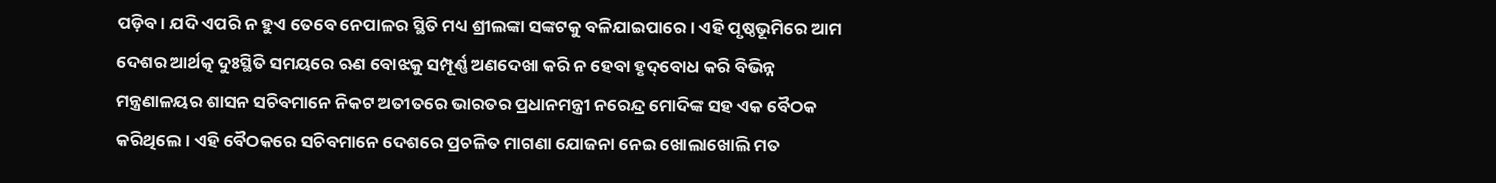ପଡ଼ିବ। ଯଦି ଏପରି ନ ହୁଏ ତେବେ ନେପାଳର ସ୍ଥିତି ମଧ୍ୟ ଶ୍ରୀଲଙ୍କା ସଙ୍କଟକୁ ବଳିଯାଇପାରେ। ଏହି ପୃଷ୍ଠଭୂମିରେ ଆମ ଦେଶର ଆର୍ଥତ୍କ ଦୁଃସ୍ଥିତି ସମୟରେ ଋଣ ବୋଝକୁ ସମ୍ପୂର୍ଣ୍ଣ ଅଣଦେଖା କରି ନ ହେବା ହୃଦ୍‌ବୋଧ କରି ବିଭିନ୍ନ ମନ୍ତ୍ରଣାଳୟର ଶାସନ ସଚିବମାନେ ନିକଟ ଅତୀତରେ ଭାରତର ପ୍ରଧାନମନ୍ତ୍ରୀ ନରେନ୍ଦ୍ର ମୋଦିଙ୍କ ସହ ଏକ ବୈଠକ କରିଥିଲେ। ଏହି ବୈଠକରେ ସଚିବମାନେ ଦେଶରେ ପ୍ରଚଳିତ ମାଗଣା ଯୋଜନା ନେଇ ଖୋଲାଖୋଲି ମତ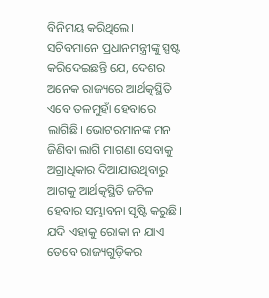ବିନିମୟ କରିଥିଲେ। ସଚିବମାନେ ପ୍ରଧାନମନ୍ତ୍ରୀଙ୍କୁ ସ୍ପଷ୍ଟ କରିଦେଇଛନ୍ତି ଯେ, ଦେଶର ଅନେକ ରାଜ୍ୟରେ ଆର୍ଥତ୍କସ୍ଥିତି ଏବେ ତଳମୁହାଁ ହେବାରେ ଲାଗିଛି। ଭୋଟରମାନଙ୍କ ମନ ଜିଣିବା ଲାଗି ମାଗଣା ସେବାକୁ ଅଗ୍ରାଧିକାର ଦିଆଯାଉଥିବାରୁ ଆଗକୁ ଆର୍ଥତ୍କସ୍ଥିତି ଜଟିଳ ହେବାର ସମ୍ଭାବନା ସୃଷ୍ଟି କରୁଛି। ଯଦି ଏହାକୁ ରୋକା ନ ଯାଏ ତେବେ ରାଜ୍ୟଗୁଡ଼ିକର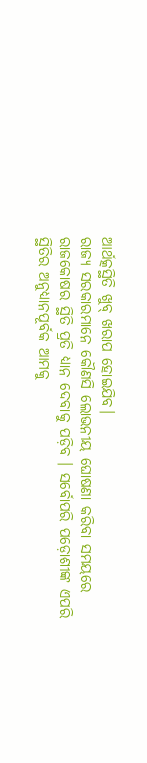ଆର୍ଥତ୍କସ୍ଥିତି ଖୁବ୍‌ ଖରାପ ହୋଇଯିବ।
ରାଜ୍ୟ ସରକାରମାନେ କୌଣସି ଲୋଭନୀୟ ଘୋଷଣା କରିବା ସମୟରେ ରାଜକୋଷର ସ୍ଥିତି ପ୍ରତି ଧ୍ୟାନ ଦେବାକୁ ପଡ଼ିବ । ସର୍ବୋପରି ପଡ଼ୋଶୀଙ୍କ ଏପରି ସ୍ଥିତିର ଅନୁଧ୍ୟାନପୂର୍ବକ ଆମକୁ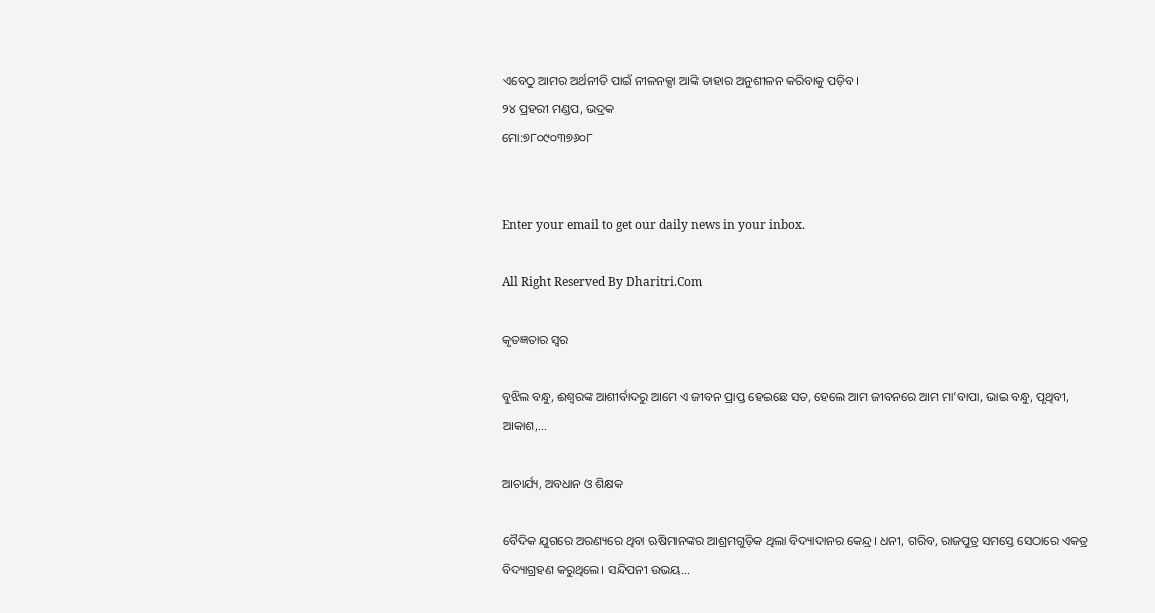ଏବେଠୁ ଆମର ଅର୍ଥନୀତି ପାଇଁ ନୀଳନକ୍ସା ଆଙ୍କି ତାହାର ଅନୁଶୀଳନ କରିବାକୁ ପଡ଼ିବ।
୨୪ ପ୍ରହରୀ ମଣ୍ଡପ, ଭଦ୍ରକ
ମୋ:୭୮୦୯୦୩୭୬୦୮


Enter your email to get our daily news in your inbox.

All Right Reserved By Dharitri.Com

କୃତଜ୍ଞତାର ସ୍ବର

ବୁଝିଲ ବନ୍ଧୁ, ଈଶ୍ବରଙ୍କ ଆଶୀର୍ବାଦରୁ ଆମେ ଏ ଜୀବନ ପ୍ରାପ୍ତ ହେଇଛେ ସତ, ହେଲେ ଆମ ଜୀବନରେ ଆମ ମା’ବାପା, ଭାଇ ବନ୍ଧୁ, ପୃଥିବୀ, ଆକାଶ,...

ଆଚାର୍ଯ୍ୟ, ଅବଧାନ ଓ ଶିକ୍ଷକ

ବୈଦିକ ଯୁଗରେ ଅରଣ୍ୟରେ ଥିବା ଋଷିମାନଙ୍କର ଆଶ୍ରମଗୁଡ଼ିକ ଥିଲା ବିଦ୍ୟାଦାନର କେନ୍ଦ୍ର। ଧନୀ, ଗରିବ, ରାଜପୁତ୍ର ସମସ୍ତେ ସେଠାରେ ଏକତ୍ର ବିଦ୍ୟାଗ୍ରହଣ କରୁଥିଲେ। ସନ୍ଦିପନୀ ଉଭୟ...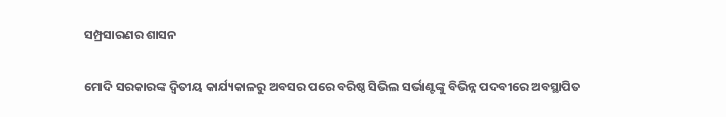ସମ୍ପ୍ରସାରଣର ଶାସନ

ମୋଦି ସରକାରଙ୍କ ଦ୍ୱିତୀୟ କାର୍ଯ୍ୟକାଳରୁ ଅବସର ପରେ ବରିଷ୍ଠ ସିଭିଲ ସର୍ଭାଣ୍ଟଙ୍କୁ ବିଭିନ୍ନ ପଦବୀରେ ଅବସ୍ଥାପିତ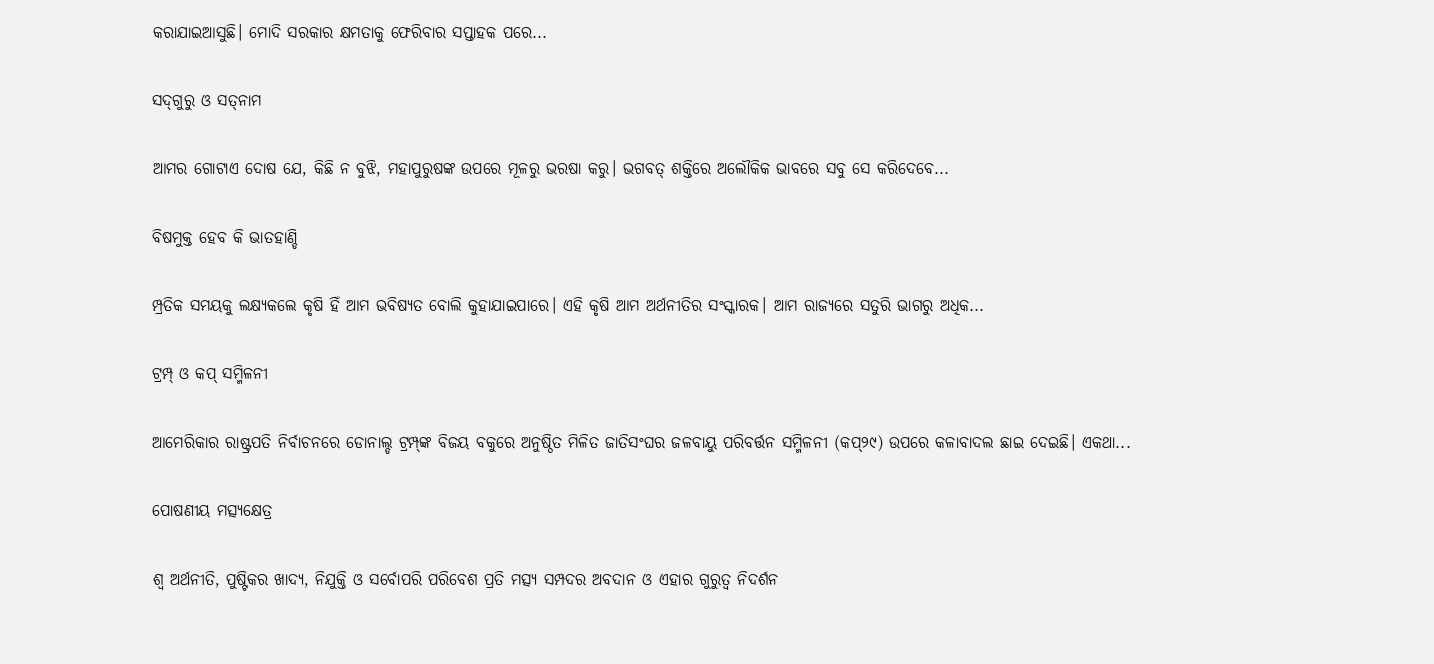କରାଯାଇଆସୁଛି। ମୋଦି ସରକାର କ୍ଷମତାକୁ ଫେରିବାର ସପ୍ତାହକ ପରେ...

ସଦ୍‌ଗୁରୁ ଓ ସତ୍‌ନାମ

ଆମର ଗୋଟାଏ ଦୋଷ ଯେ, କିଛି ନ ବୁଝି, ମହାପୁରୁଷଙ୍କ ଉପରେ ମୂଳରୁ ଭରଷା କରୁ। ଭଗବତ୍‌ ଶକ୍ତିରେ ଅଲୌକିକ ଭାବରେ ସବୁ ସେ କରିଦେବେ...

ବିଷମୁକ୍ତ ହେବ କି ଭାତହାଣ୍ଡି

ମ୍ପ୍ରତିକ ସମୟକୁ ଲକ୍ଷ୍ୟକଲେ କୃଷି ହିଁ ଆମ ଭବିଷ୍ୟତ ବୋଲି କୁହାଯାଇପାରେ। ଏହି କୃଷି ଆମ ଅର୍ଥନୀତିର ସଂସ୍କାରକ। ଆମ ରାଜ୍ୟରେ ସତୁରି ଭାଗରୁ ଅଧିକ...

ଟ୍ରମ୍ପ୍‌ ଓ କପ୍‌ ସମ୍ମିଳନୀ

ଆମେରିକାର ରାଷ୍ଟ୍ରପତି ନିର୍ବାଚନରେ ଡୋନାଲ୍ଡ ଟ୍ରମ୍ପ୍‌ଙ୍କ ବିଜୟ ବକୁରେ ଅନୁଷ୍ଠିତ ମିଳିତ ଜାତିସଂଘର ଜଳବାୟୁ ପରିବର୍ତ୍ତନ ସମ୍ମିଳନୀ (କପ୍‌୨୯) ଉପରେ କଳାବାଦଲ ଛାଇ ଦେଇଛି। ଏକଥା...

ପୋଷଣୀୟ ମତ୍ସ୍ୟକ୍ଷେତ୍ର

ଶ୍ୱ ଅର୍ଥନୀତି, ପୁଷ୍ଟିକର ଖାଦ୍ୟ, ନିଯୁକ୍ତି ଓ ସର୍ବୋପରି ପରିବେଶ ପ୍ରତି ମତ୍ସ୍ୟ ସମ୍ପଦର ଅବଦାନ ଓ ଏହାର ଗୁରୁତ୍ୱ ନିଦର୍ଶନ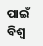ପାଇଁ ବିଶ୍ୱ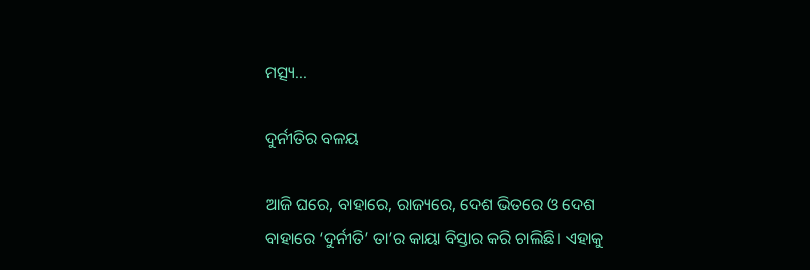ମତ୍ସ୍ୟ...

ଦୁର୍ନୀତିର ବଳୟ

ଆଜି ଘରେ, ବାହାରେ, ରାଜ୍ୟରେ, ଦେଶ ଭିତରେ ଓ ଦେଶ ବାହାରେ ‘ଦୁର୍ନୀତି’ ତା’ର କାୟା ବିସ୍ତାର କରି ଚାଲିଛି। ଏହାକୁ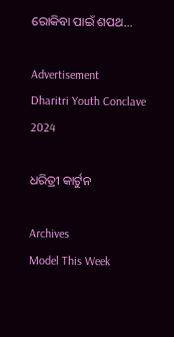ରୋକିବା ପାଇଁ ଶପଥ...

Advertisement
Dharitri Youth Conclave 2024

ଧରିତ୍ରୀ କାର୍ଟୁନ

Archives
Model This Week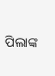ପିଲାଙ୍କ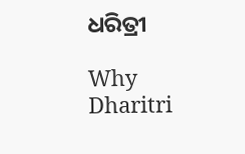ଧରିତ୍ରୀ

Why Dharitri